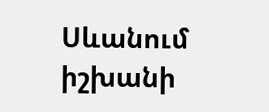Սևանում իշխանի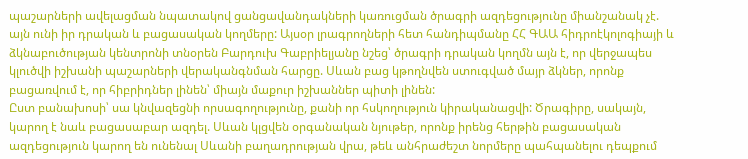պաշարների ավելացման նպատակով ցանցավանդակների կառուցման ծրագրի ազդեցությունը միանշանակ չէ. այն ունի իր դրական և բացասական կողմերը: Այսօր լրագրողների հետ հանդիպմանը ՀՀ ԳԱԱ հիդրոէկոլոգիայի և ձկնաբուծության կենտրոնի տնօրեն Բարդուխ Գաբրիելյանը նշեց՝ ծրագրի դրական կողմն այն է, որ վերջապես կլուծվի իշխանի պաշարների վերականգնման հարցը. Սևան բաց կթողնվեն ստուգված մայր ձկներ, որոնք բացառվում է, որ հիբրիդներ լինեն՝ միայն մաքուր իշխաններ պիտի լինեն:
Ըստ բանախոսի՝ սա կնվազեցնի որսագողությունը, քանի որ հսկողություն կիրականացվի: Ծրագիրը, սակայն, կարող է նաև բացասաբար ազդել. Սևան կլցվեն օրգանական նյութեր, որոնք իրենց հերթին բացասական ազդեցություն կարող են ունենալ Սևանի բաղադրության վրա, թեև անհրաժեշտ նորմերը պահպանելու դեպքում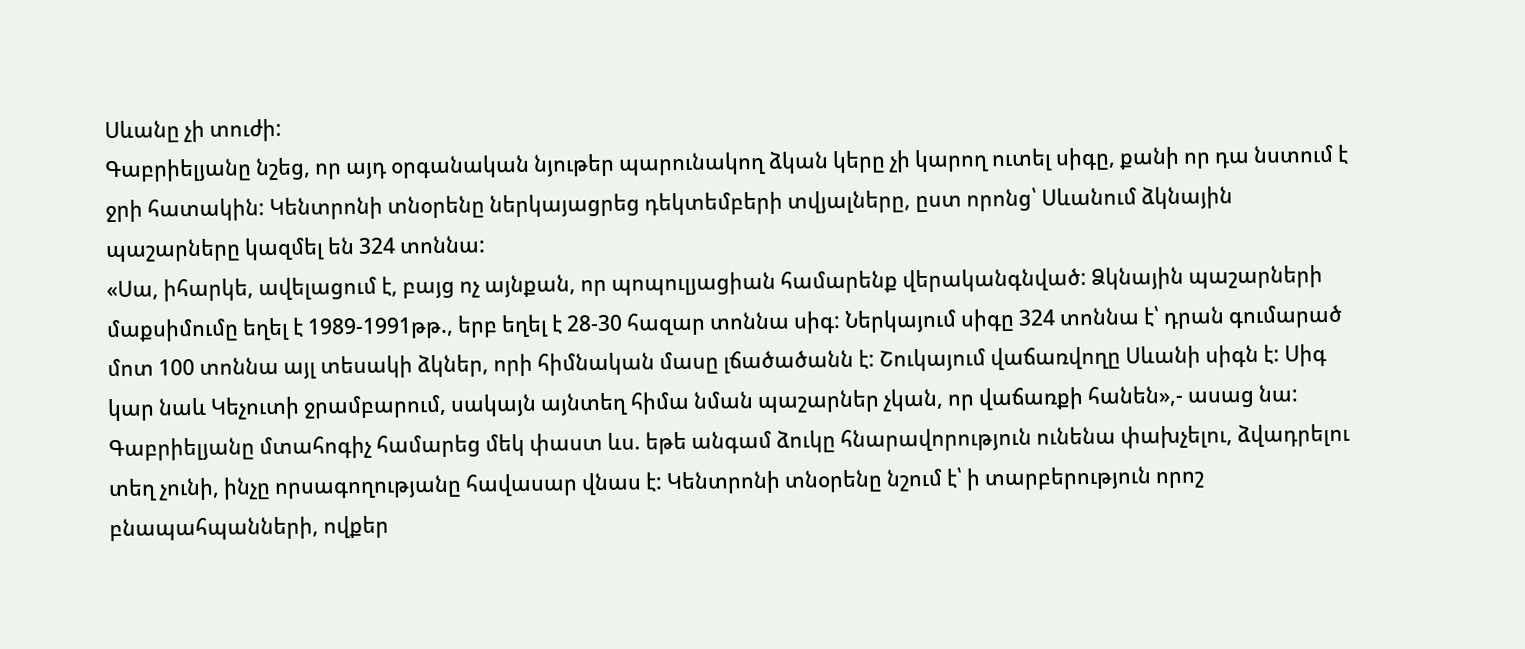Սևանը չի տուժի:
Գաբրիելյանը նշեց, որ այդ օրգանական նյութեր պարունակող ձկան կերը չի կարող ուտել սիգը, քանի որ դա նստում է ջրի հատակին: Կենտրոնի տնօրենը ներկայացրեց դեկտեմբերի տվյալները, ըստ որոնց՝ Սևանում ձկնային պաշարները կազմել են 324 տոննա:
«Սա, իհարկե, ավելացում է, բայց ոչ այնքան, որ պոպուլյացիան համարենք վերականգնված: Ձկնային պաշարների մաքսիմումը եղել է 1989-1991թթ., երբ եղել է 28-30 հազար տոննա սիգ: Ներկայում սիգը 324 տոննա է՝ դրան գումարած մոտ 100 տոննա այլ տեսակի ձկներ, որի հիմնական մասը լճածածանն է: Շուկայում վաճառվողը Սևանի սիգն է: Սիգ կար նաև Կեչուտի ջրամբարում, սակայն այնտեղ հիմա նման պաշարներ չկան, որ վաճառքի հանեն»,- ասաց նա:
Գաբրիելյանը մտահոգիչ համարեց մեկ փաստ ևս. եթե անգամ ձուկը հնարավորություն ունենա փախչելու, ձվադրելու տեղ չունի, ինչը որսագողությանը հավասար վնաս է: Կենտրոնի տնօրենը նշում է՝ ի տարբերություն որոշ բնապահպանների, ովքեր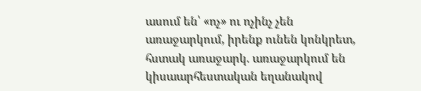ասում են՝ «ոչ» ու ոչինչ չեն առաջարկում, իրենք ունեն կոնկրետ, հստակ առաջարկ. առաջարկում են կիսաարհեստական եղանակով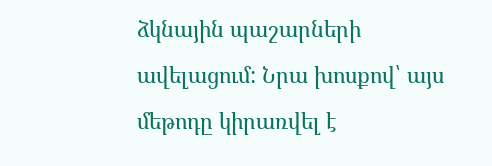ձկնային պաշարների ավելացում: Նրա խոսքով՝ այս մեթոդը կիրառվել է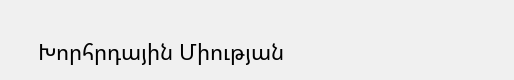Խորհրդային Միության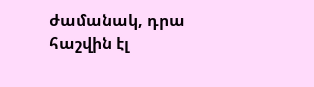ժամանակ, դրա հաշվին էլ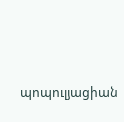պոպուլյացիան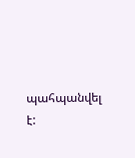պահպանվել է: